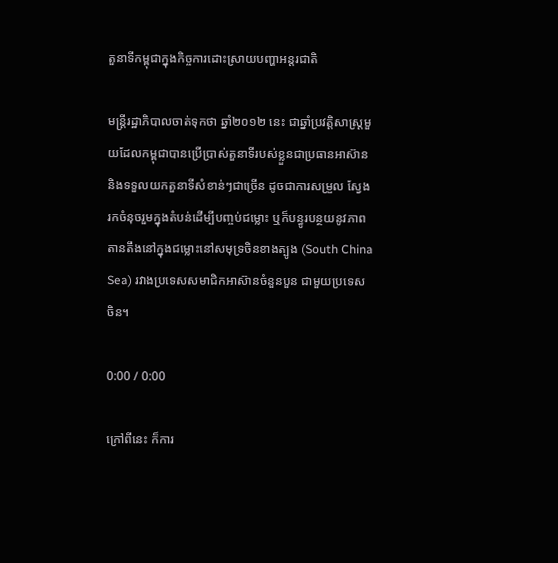តួនាទីកម្ពុជាក្នុងកិច្ចការដោះស្រាយបញ្ហាអន្តរជាតិ

មន្ត្រីរដ្ឋាភិបាលចាត់ទុកថា ឆ្នាំ២០១២ នេះ ជាឆ្នាំប្រវត្តិសាស្ត្រមួយដែលកម្ពុជាបានប្រើប្រាស់តួនាទីរបស់ខ្លួនជាប្រធានអាស៊ាន និងទទួលយកតួនាទីសំខាន់ៗជាច្រើន ដូចជាការសម្រួល ស្វែងរកចំនុចរួមក្នុងតំបន់ដើម្បីបញ្ចប់ជម្លោះ ឬក៏បន្ធូរបន្ថយនូវភាពតានតឹងនៅក្នុងជម្លោះនៅសមុទ្រចិនខាងត្បូង (South China Sea) រវាងប្រទេសសមាជិកអាស៊ានចំនួនបួន ជាមួយប្រទេសចិន។

0:00 / 0:00

ក្រៅពីនេះ ក៏ការ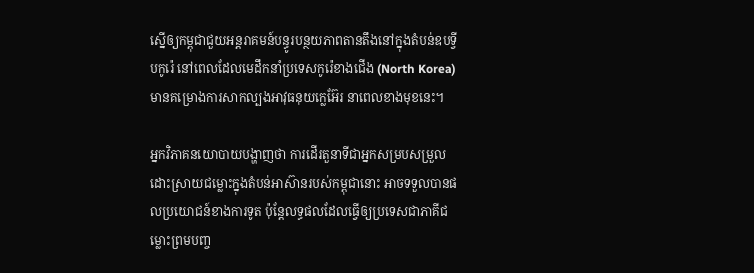ស្នើឲ្យកម្ពុជាជួយអន្តរាគមន៍បន្ធូរបន្ថយភាពតានតឹងនៅក្នុងតំបន់ឧបទ្វីបកូរ៉េ នៅពេលដែលមេដឹកនាំប្រទេសកូរ៉េខាងជើង (North Korea) មានគម្រោងការសាកល្បងអាវុធនុយក្លេអ៊ែរ នាពេលខាងមុខនេះ។

អ្នកវិភាគនយោបាយបង្ហាញថា ការដើរតួនាទីជាអ្នកសម្របសម្រួលដោះស្រាយជម្លោះក្នុងតំបន់អាស៊ានរបស់កម្ពុជានោះ អាចទទួលបានផលប្រយោជន៍ខាងការទូត ប៉ុន្តែលទ្ធផលដែលធ្វើឲ្យប្រទេសជាភាគីជម្លោះព្រមបញ្ច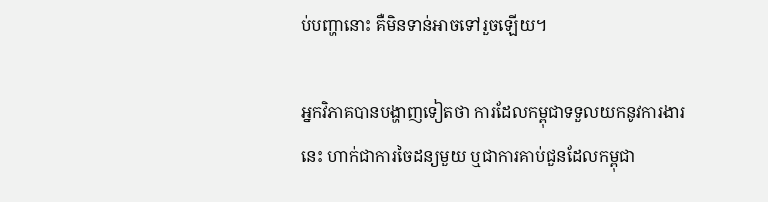ប់បញ្ហានោះ គឺមិនទាន់អាចទៅរួចឡើយ។

អ្នកវិភាគបានបង្ហាញទៀតថា ការដែលកម្ពុជាទទួលយកនូវការងារនេះ ហាក់ជាការចៃដន្យមួយ ឬជាការគាប់ជួនដែលកម្ពុជា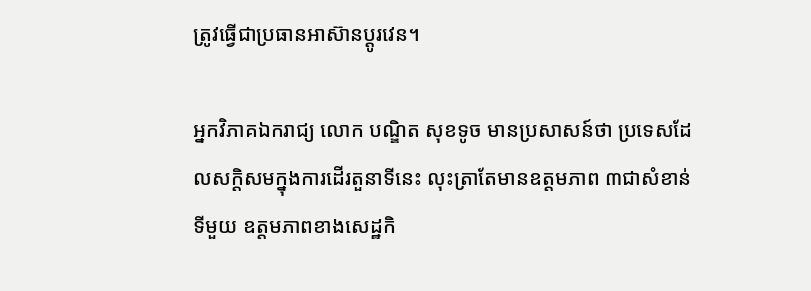ត្រូវធ្វើជាប្រធានអាស៊ានប្ដូរវេន។

អ្នកវិភាគឯករាជ្យ លោក បណ្ឌិត សុខទូច មានប្រសាសន៍ថា ប្រទេសដែលសក្ដិសមក្នុងការដើរតួនាទីនេះ លុះត្រាតែមានឧត្តមភាព ៣ជាសំខាន់ ទីមួយ ឧត្តមភាពខាងសេដ្ឋកិ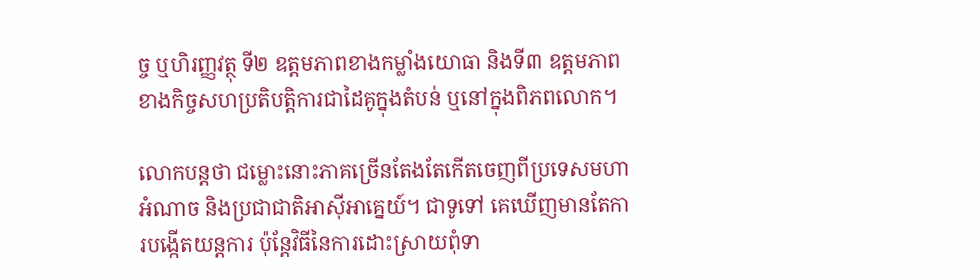ច្ច ឬហិរញ្ញវត្ថុ ទី២ ឧត្តមភាពខាងកម្លាំងយោធា និងទី៣ ឧត្តមភាពខាងកិច្ចសហប្រតិបត្តិការជាដៃគូក្នុងតំបន់ ឬនៅក្នុងពិភពលោក។

លោកបន្តថា ជម្លោះនោះភាគច្រើនតែងតែកើតចេញពីប្រទេសមហាអំណាច និងប្រជាជាតិអាស៊ីអាគ្នេយ៍។ ជាទូទៅ គេឃើញមានតែការបង្កើតយន្តការ ប៉ុន្តែវិធីនៃការដោះស្រាយពុំទា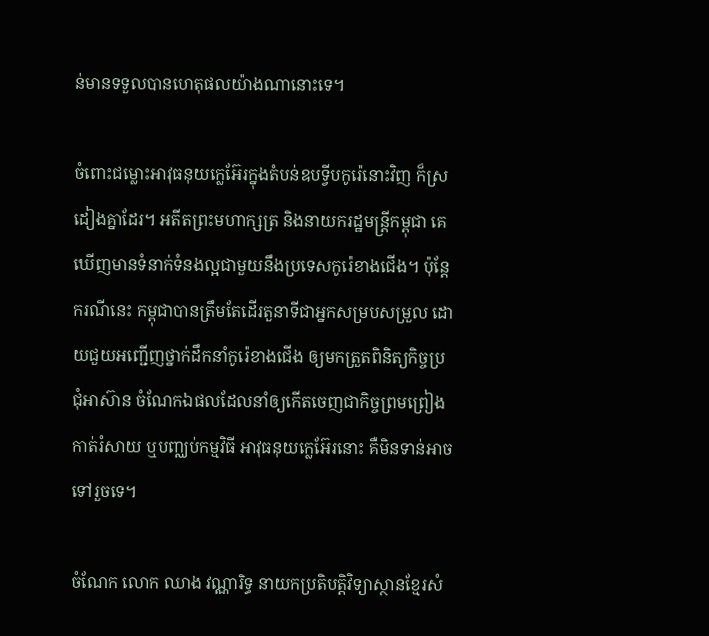ន់មានទទួលបានហេតុផលយ៉ាងណានោះទេ។

ចំពោះជម្លោះអាវុធនុយក្លេអ៊ែរក្នុងតំបន់ឧបទ្វីបកូរ៉េនោះវិញ ក៏ស្រដៀងគ្នាដែរ។ អតីតព្រះមហាក្សត្រ និងនាយករដ្ឋមន្ត្រីកម្ពុជា គេឃើញមានទំនាក់ទំនងល្អជាមួយនឹងប្រទេសកូរ៉េខាងជើង។ ប៉ុន្តែករណីនេះ កម្ពុជាបានត្រឹមតែដើរតួនាទីជាអ្នកសម្របសម្រួល ដោយជួយអញ្ជើញថ្នាក់ដឹកនាំកូរ៉េខាងជើង ឲ្យមកត្រួតពិនិត្យកិច្ចប្រជុំអាស៊ាន ចំណែកឯផលដែលនាំឲ្យកើតចេញជាកិច្ចព្រមព្រៀង កាត់រំសាយ ឬបញ្ឈប់កម្មវិធី អាវុធនុយក្លេអ៊ែរនោះ គឺមិនទាន់អាចទៅរួចទេ។

ចំណែក លោក ឈាង វណ្ណារិទ្ធ នាយកប្រតិបត្តិវិទ្យាស្ថានខ្មែរសំ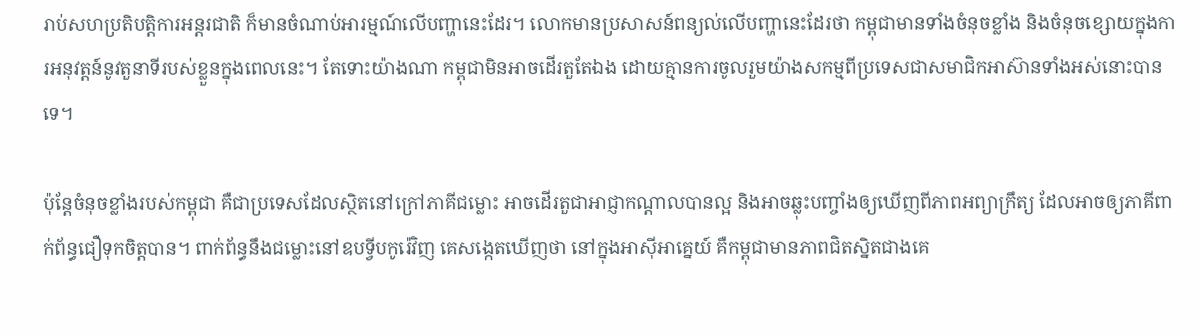រាប់សហប្រតិបត្តិការអន្តរជាតិ ក៏មានចំណាប់អារម្មណ៍លើបញ្ហានេះដែរ។ លោកមានប្រសាសន៍ពន្យល់លើបញ្ហានេះដែរថា កម្ពុជាមានទាំងចំនុចខ្លាំង និងចំនុចខ្សោយក្នុងការអនុវត្តន៍នូវតួនាទីរបស់ខ្លួនក្នុងពេលនេះ។ តែទោះយ៉ាងណា កម្ពុជាមិនអាចដើរតួតែឯង ដោយគ្មានការចូលរួមយ៉ាងសកម្មពីប្រទេសជាសមាជិកអាស៊ានទាំងអស់នោះបានទេ។

ប៉ុន្តែចំនុចខ្លាំងរបស់កម្ពុជា គឺជាប្រទេសដែលស្ថិតនៅក្រៅភាគីជម្លោះ អាចដើរតួជាអាជ្ញាកណ្ដាលបានល្អ និងអាចឆ្លុះបញ្ចាំងឲ្យឃើញពីភាពអព្យាក្រឹត្យ ដែលអាចឲ្យភាគីពាក់ព័ន្ធជឿទុកចិត្តបាន។ ពាក់ព័ន្ធនឹងជម្លោះនៅឧបទ្វីបកូរ៉េវិញ គេសង្កេតឃើញថា នៅក្នុងអាស៊ីអាគ្នេយ៍ គឺកម្ពុជាមានភាពជិតស្និតជាងគេ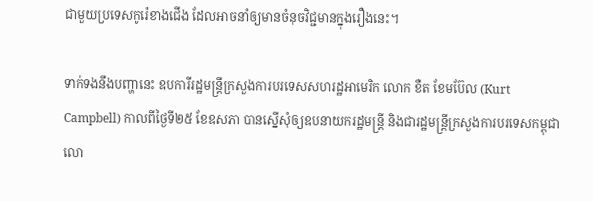ជាមួយប្រទេសកូរ៉េខាងជើង ដែលអាចនាំឲ្យមានចំនុចវិជ្ជមានក្នុងរឿងនេះ។

ទាក់ទងនឹងបញ្ហានេះ ឧបការីរដ្ឋមន្ត្រីក្រសួងការបរទេសសហរដ្ឋអាមេរិក លោក ខឺត ខែមប៊ែល (Kurt Campbell) កាលពីថ្ងៃទី២៥ ខែឧសភា បានស្នើសុំឲ្យឧបនាយករដ្ឋមន្ត្រី និងជារដ្ឋមន្ត្រីក្រសួងការបរទេសកម្ពុជា លោ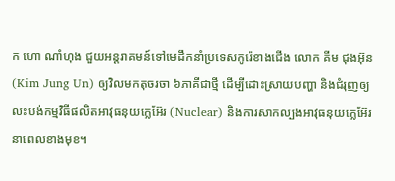ក ហោ ណាំហុង ជួយអន្តរាគមន៍ទៅមេដឹកនាំប្រទេសកូរ៉េខាងជើង លោក គីម ជុងអ៊ុន (Kim Jung Un) ឲ្យវិលមកតុចរចា ៦ភាគីជាថ្មី ដើម្បីដោះស្រាយបញ្ហា និងជំរុញឲ្យលះបង់កម្មវិធីផលិតអាវុធនុយក្លេអ៊ែរ (Nuclear) និងការសាកល្បងអាវុធនុយក្លេអ៊ែរ នាពេលខាងមុខ។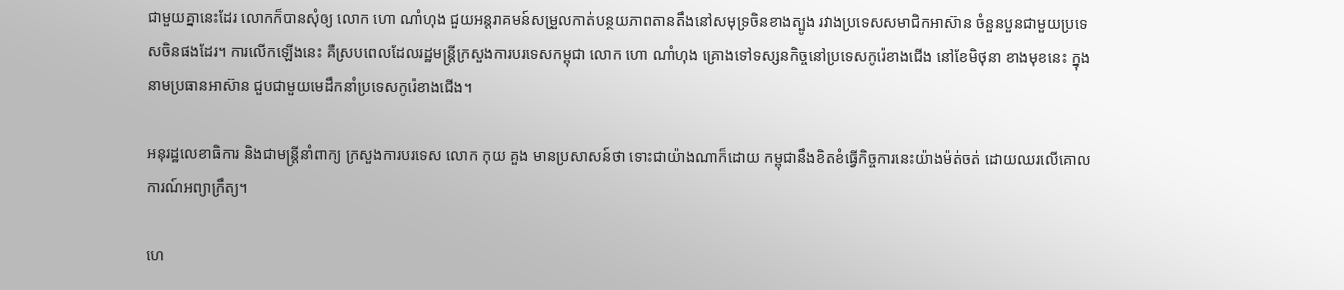ជាមួយគ្នានេះដែរ លោកក៏បានសុំឲ្យ លោក ហោ ណាំហុង ជួយអន្តរាគមន៍សម្រួលកាត់បន្ថយភាពតានតឹងនៅសមុទ្រចិនខាងត្បូង រវាងប្រទេសសមាជិកអាស៊ាន ចំនួនបួនជាមួយប្រទេសចិនផងដែរ។ ការលើកឡើងនេះ គឺស្របពេលដែលរដ្ឋមន្ត្រីក្រសួងការបរទេសកម្ពុជា លោក ហោ ណាំហុង គ្រោងទៅទស្សនកិច្ចនៅប្រទេសកូរ៉េខាងជើង នៅខែមិថុនា ខាងមុខនេះ ក្នុងនាមប្រធានអាស៊ាន ជួបជាមួយមេដឹកនាំប្រទេសកូរ៉េខាងជើង។

អនុរដ្ឋលេខាធិការ និងជាមន្ត្រីនាំពាក្យ ក្រសួងការបរទេស លោក កុយ គួង មានប្រសាសន៍ថា ទោះជាយ៉ាងណាក៏ដោយ កម្ពុជានឹងខិតខំធ្វើកិច្ចការនេះយ៉ាងម៉ត់ចត់ ដោយឈរលើគោលការណ៍អព្យាក្រឹត្យ។

ហេ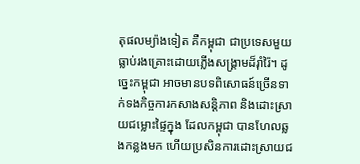តុផលម្យ៉ាងទៀត គឺកម្ពុជា ជាប្រទេសមួយធ្លាប់រងគ្រោះដោយភ្លើងសង្គ្រាមដ៏រ៉ាំរ៉ៃ។ ដូច្នេះកម្ពុជា អាចមានបទពិសោធន៍ច្រើនទាក់ទងកិច្ចការកសាងសន្តិភាព និងដោះស្រាយជម្លោះផ្ទៃក្នុង ដែលកម្ពុជា បានហែលឆ្លងកន្លងមក ហើយប្រសិនការដោះស្រាយជ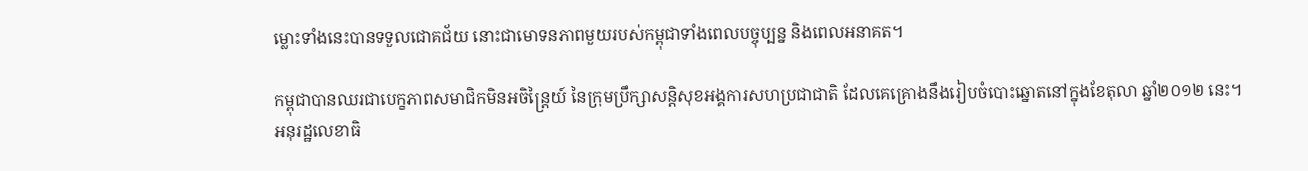ម្លោះទាំងនេះបានទទួលជោគជ័យ នោះជាមោទនភាពមួយរបស់កម្ពុជាទាំងពេលបច្ចុប្បន្ន និងពេលអនាគត។

កម្ពុជាបានឈរជាបេក្ខភាពសមាជិកមិនអចិន្ត្រៃយ៍ នៃក្រុមប្រឹក្សាសន្តិសុខអង្គការសហប្រជាជាតិ ដែលគេគ្រោងនឹងរៀបចំបោះឆ្នោតនៅក្នុងខែតុលា ឆ្នាំ២០១២ នេះ។ អនុរដ្ឋលេខាធិ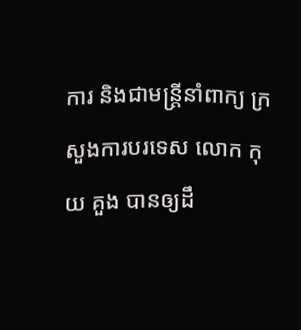ការ និងជាមន្ត្រីនាំពាក្យ ក្រសួងការបរទេស លោក កុយ គួង បានឲ្យដឹ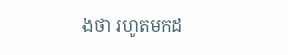ងថា រហូតមកដ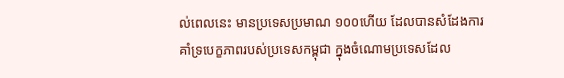ល់ពេលនេះ មានប្រទេសប្រមាណ ១០០ហើយ ដែលបានសំដែងការគាំទ្របេក្ខភាពរបស់ប្រទេសកម្ពុជា ក្នុងចំណោមប្រទេសដែល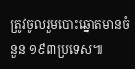ត្រូវចូលរួមបោះឆ្នោតមានចំនួន ១៩៣ប្រទេស៕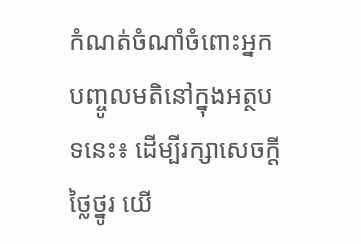កំណត់ចំណាំចំពោះអ្នកបញ្ចូលមតិនៅក្នុងអត្ថបទនេះ៖ ដើម្បីរក្សាសេចក្ដីថ្លៃថ្នូរ យើ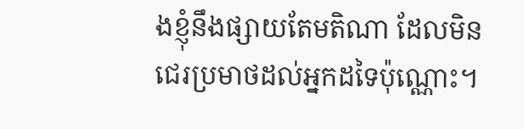ងខ្ញុំនឹងផ្សាយតែមតិណា ដែលមិនជេរប្រមាថដល់អ្នកដទៃប៉ុណ្ណោះ។